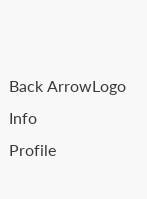Back ArrowLogo
Info
Profile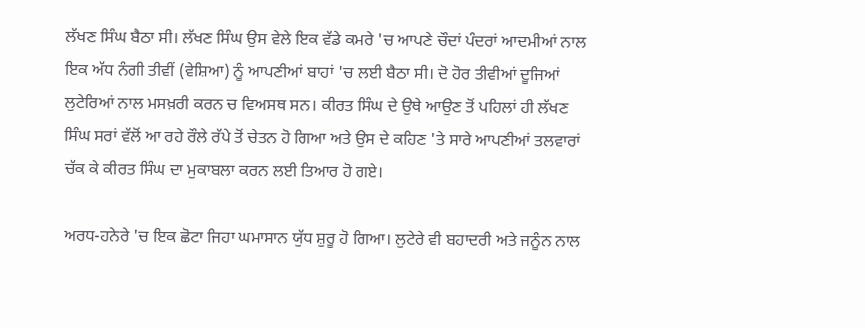ਲੱਖਣ ਸਿੰਘ ਬੈਠਾ ਸੀ। ਲੱਖਣ ਸਿੰਘ ਉਸ ਵੇਲੇ ਇਕ ਵੱਡੇ ਕਮਰੇ 'ਚ ਆਪਣੇ ਚੌਦਾਂ ਪੰਦਰਾਂ ਆਦਮੀਆਂ ਨਾਲ ਇਕ ਅੱਧ ਨੰਗੀ ਤੀਵੀਂ (ਵੇਸ਼ਿਆ) ਨੂੰ ਆਪਣੀਆਂ ਬਾਹਾਂ 'ਚ ਲਈ ਬੈਠਾ ਸੀ। ਦੋ ਹੋਰ ਤੀਵੀਆਂ ਦੂਜਿਆਂ ਲੁਟੇਰਿਆਂ ਨਾਲ ਮਸਖ਼ਰੀ ਕਰਨ ਚ ਵਿਅਸਥ ਸਨ। ਕੀਰਤ ਸਿੰਘ ਦੇ ਉਥੇ ਆਉਣ ਤੋਂ ਪਹਿਲਾਂ ਹੀ ਲੱਖਣ ਸਿੰਘ ਸਰਾਂ ਵੱਲੋਂ ਆ ਰਹੇ ਰੌਲੇ ਰੱਪੇ ਤੋਂ ਚੇਤਨ ਹੋ ਗਿਆ ਅਤੇ ਉਸ ਦੇ ਕਹਿਣ 'ਤੇ ਸਾਰੇ ਆਪਣੀਆਂ ਤਲਵਾਰਾਂ ਚੱਕ ਕੇ ਕੀਰਤ ਸਿੰਘ ਦਾ ਮੁਕਾਬਲਾ ਕਰਨ ਲਈ ਤਿਆਰ ਹੋ ਗਏ।

ਅਰਧ-ਹਨੇਰੇ 'ਚ ਇਕ ਛੋਟਾ ਜਿਹਾ ਘਮਾਸਾਨ ਯੁੱਧ ਸ਼ੁਰੂ ਹੋ ਗਿਆ। ਲੁਟੇਰੇ ਵੀ ਬਹਾਦਰੀ ਅਤੇ ਜਨੂੰਨ ਨਾਲ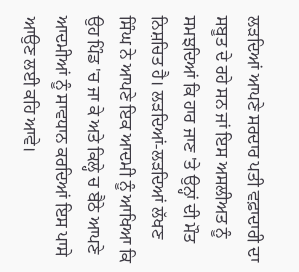ਲੜਦਿਆਂ ਆਪਣੇ ਸਰਦਾਰ ਪਤੀ ਵਫ਼ਾਦਾਰੀ ਦਾ ਸਬੂਤ ਦੇ ਰਹੇ ਸਨ ਜਾਂ ਇਸ ਅਸਲੀਅਤ ਨੂੰ ਸਮਝਦਿਆਂ ਕਿ ਹਾਰ ਜਾਣ 'ਤੇ ਉਨ੍ਹਾਂ ਦੀ ਮੌਤ ਨਿਸ਼ਚਿਤ ਹੈ। ਲੜਦਿਆਂ-ਲੜਦਿਆਂ ਲੱਖਣ ਸਿੰਘ ਨੇ ਆਪਣੇ ਇਕ ਆਦਮੀ ਨੂੰ ਆਖਿਆ ਕਿ ਉਹ ਪਿੰਡ 'ਚ ਜਾ ਕੇ ਅਤੇ ਕਿਲ੍ਹੇ ਚ ਬੈਠੇ ਆਪਣੇ ਆਦਮੀਆਂ ਨੂੰ ਸਾਵਧਾਨ ਕਰਦਿਆਂ ਇਸ ਪਾਸੇ ਆਉਣ ਲਈ ਕਹਿ ਆਵੇ।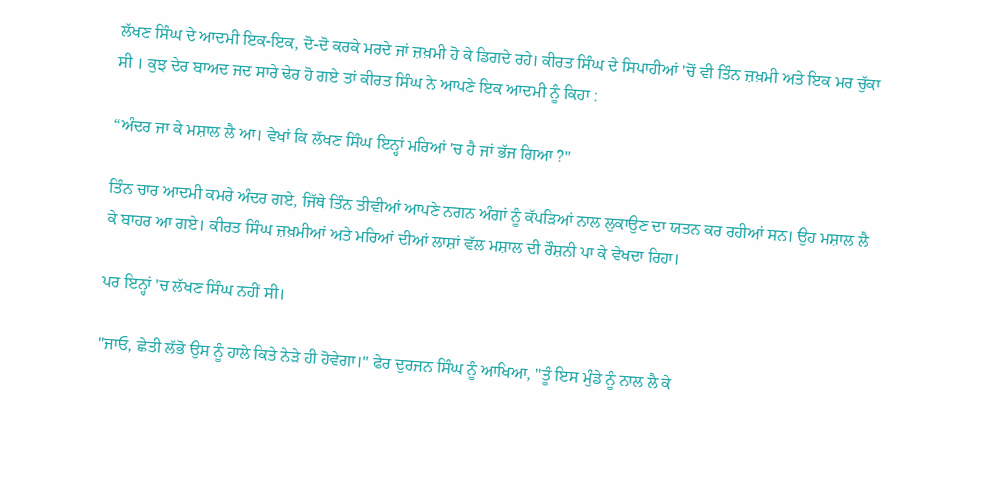ਲੱਖਣ ਸਿੰਘ ਦੇ ਆਦਮੀ ਇਕ-ਇਕ, ਦੋ-ਦੋ ਕਰਕੇ ਮਰਦੇ ਜਾਂ ਜ਼ਖ਼ਮੀ ਹੋ ਕੇ ਡਿਗਦੇ ਰਹੇ। ਕੀਰਤ ਸਿੰਘ ਦੇ ਸਿਪਾਹੀਆਂ 'ਚੋਂ ਵੀ ਤਿੰਨ ਜ਼ਖ਼ਮੀ ਅਤੇ ਇਕ ਮਰ ਚੁੱਕਾ ਸੀ । ਕੁਝ ਦੇਰ ਬਾਅਦ ਜਦ ਸਾਰੇ ਢੇਰ ਹੋ ਗਏ ਤਾਂ ਕੀਰਤ ਸਿੰਘ ਨੇ ਆਪਣੇ ਇਕ ਆਦਮੀ ਨੂੰ ਕਿਹਾ :

“ਅੰਦਰ ਜਾ ਕੇ ਮਸ਼ਾਲ ਲੈ ਆ। ਵੇਖਾਂ ਕਿ ਲੱਖਣ ਸਿੰਘ ਇਨ੍ਹਾਂ ਮਰਿਆਂ 'ਚ ਹੈ ਜਾਂ ਭੱਜ ਗਿਆ ?"

ਤਿੰਨ ਚਾਰ ਆਦਮੀ ਕਮਰੇ ਅੰਦਰ ਗਏ, ਜਿੱਥੇ ਤਿੰਨ ਤੀਵੀਆਂ ਆਪਣੇ ਨਗਨ ਅੰਗਾਂ ਨੂੰ ਕੱਪੜਿਆਂ ਨਾਲ ਲੁਕਾਉਣ ਦਾ ਯਤਨ ਕਰ ਰਹੀਆਂ ਸਨ। ਉਹ ਮਸ਼ਾਲ ਲੈ ਕੇ ਬਾਹਰ ਆ ਗਏ। ਕੀਰਤ ਸਿੰਘ ਜ਼ਖ਼ਮੀਆਂ ਅਤੇ ਮਰਿਆਂ ਦੀਆਂ ਲਾਸ਼ਾਂ ਵੱਲ ਮਸ਼ਾਲ ਦੀ ਰੌਸ਼ਨੀ ਪਾ ਕੇ ਵੇਖਦਾ ਰਿਹਾ।

ਪਰ ਇਨ੍ਹਾਂ 'ਚ ਲੱਖਣ ਸਿੰਘ ਨਹੀਂ ਸੀ।

"ਜਾਓ, ਛੇਤੀ ਲੱਭੋ ਉਸ ਨੂੰ ਹਾਲੇ ਕਿਤੇ ਨੇੜੇ ਹੀ ਹੋਵੇਗਾ।" ਫੇਰ ਦੁਰਜਨ ਸਿੰਘ ਨੂੰ ਆਖਿਆ, "ਤੂੰ ਇਸ ਮੁੰਡੇ ਨੂੰ ਨਾਲ ਲੈ ਕੇ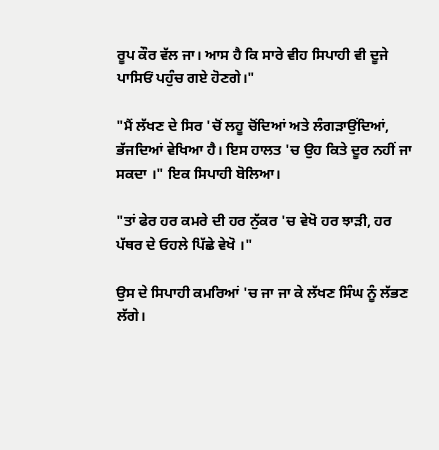ਰੂਪ ਕੌਰ ਵੱਲ ਜਾ। ਆਸ ਹੈ ਕਿ ਸਾਰੇ ਵੀਹ ਸਿਪਾਹੀ ਵੀ ਦੂਜੇ ਪਾਸਿਓਂ ਪਹੁੰਚ ਗਏ ਹੋਣਗੇ।"

"ਮੈਂ ਲੱਖਣ ਦੇ ਸਿਰ 'ਚੋਂ ਲਹੂ ਚੋਂਦਿਆਂ ਅਤੇ ਲੰਗੜਾਉਂਦਿਆਂ, ਭੱਜਦਿਆਂ ਵੇਖਿਆ ਹੈ। ਇਸ ਹਾਲਤ 'ਚ ਉਹ ਕਿਤੇ ਦੂਰ ਨਹੀਂ ਜਾ ਸਕਦਾ ।" ਇਕ ਸਿਪਾਹੀ ਬੋਲਿਆ।

"ਤਾਂ ਫੇਰ ਹਰ ਕਮਰੇ ਦੀ ਹਰ ਨੁੱਕਰ 'ਚ ਵੇਖੋ ਹਰ ਝਾੜੀ, ਹਰ ਪੱਥਰ ਦੇ ਓਹਲੇ ਪਿੱਛੇ ਵੇਖੋ ।"

ਉਸ ਦੇ ਸਿਪਾਹੀ ਕਮਰਿਆਂ 'ਚ ਜਾ ਜਾ ਕੇ ਲੱਖਣ ਸਿੰਘ ਨੂੰ ਲੱਭਣ ਲੱਗੇ।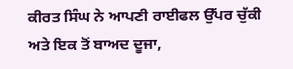ਕੀਰਤ ਸਿੰਘ ਨੇ ਆਪਣੀ ਰਾਈਫਲ ਉੱਪਰ ਚੁੱਕੀ ਅਤੇ ਇਕ ਤੋਂ ਬਾਅਦ ਦੂਜਾ,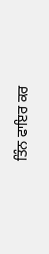ਤਿੰਨ ਫਾਇਰ ਕਰ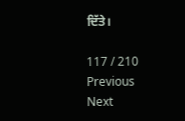ਦਿੱਤੇ।

117 / 210
Previous
Next